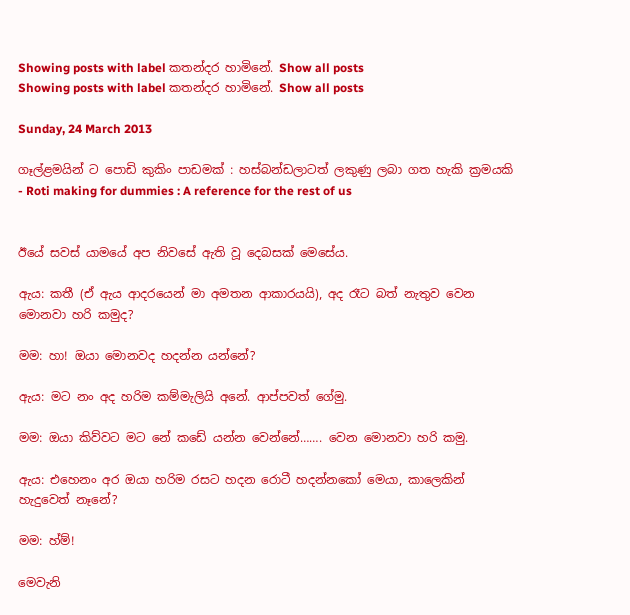Showing posts with label කතන්දර හාමිනේ. Show all posts
Showing posts with label කතන්දර හාමිනේ. Show all posts

Sunday, 24 March 2013

ගෑල්ළමයින් ට පොඩි කුකිං පාඩමක් : හස්බන්ඩලාටත් ලකුණු ලබා ගත හැකි ක්‍රමයකි - Roti making for dummies : A reference for the rest of us


ඊයේ සවස් යාමයේ අප නිවසේ ඇති වූ දෙබසක් මෙසේය.

ඇය: කතී (ඒ ඇය ආදරයෙන් මා අමතන ආකාරයයි), අද රෑට බත් නැතුව වෙන මොනවා හරි කමුද?

මම: හා! ඔයා මොනවද හදන්න යන්නේ?

ඇය: මට නං අද හරිම කම්මැලියි අනේ. ආප්පවත් ගේමු.

මම: ඔයා කිව්වට මට නේ කඩේ යන්න වෙන්නේ……. වෙන මොනවා හරි කමු.

ඇය: එහෙනං අර ඔයා හරිම රසට හදන රොටී හදන්නකෝ මෙයා, කාලෙකින් හැදුවෙත් නෑනේ?

මම: හ්ම්!

මෙවැනි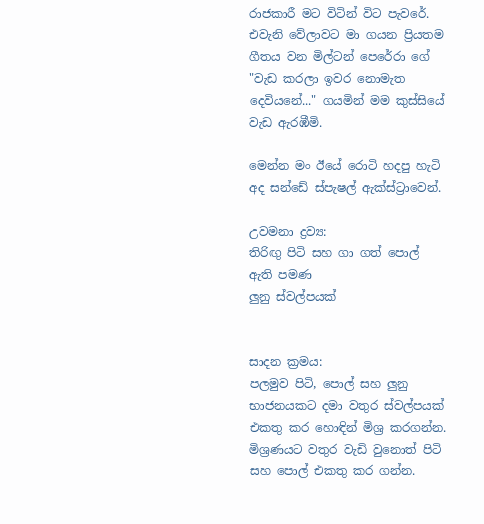රාජකාරී මට විටින් විට පැවරේ. එවැනි වේලාවට මා ගයන ප්‍රියතම ගීතය වන මිල්ටන් පෙරේරා ගේ "වැඩ කරලා ඉවර නොමැත දෙවියනේ..." ගයමින් මම කුස්සියේ වැඩ ඇරඹීමි.

මෙන්න මං ඊයේ රොටි හදපු හැටි අද සන්ඩේ ස්පැෂල් ඇක්ස්ට්‍රාවෙන්.

උවමනා ද්‍රව්‍ය:
තිරිඟු පිටි සහ ගා ගත් පොල් ඇති පමණ
ලුනු ස්වල්පයක්


සාදන ක්‍රමය:
පලමුව පිටි, පොල් සහ ලුනු භාජනයකට දමා වතුර ස්වල්පයක් එකතු කර හොඳින් මිශ්‍ර කරගන්න. මිශ්‍රණයට වතුර වැඩි වුනොත් පිටි සහ පොල් එකතු කර ගන්න.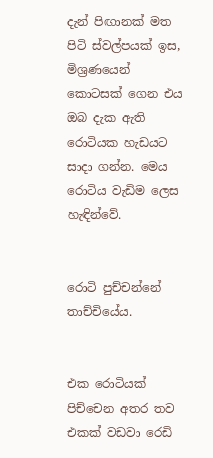දැන් පිඟානක් මත පිටි ස්වල්පයක් ඉස, මිශ්‍රණයෙන් කොටසක් ගෙන එය ඔබ දැක ඇති රොටියක හැඩයට සාදා ගන්න. මෙය රොටිය වැඩිම ලෙස හැඳින්වේ.


රොටි පුච්චන්නේ තාච්චියේය.


එක රොටියක් පිච්චෙන අතර තව එකක් වඩවා රෙඩි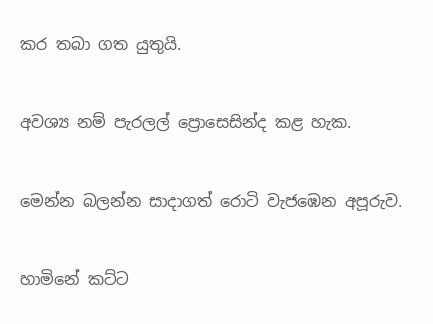කර තබා ගත යුතුයි.


අවශ්‍ය නම් පැරලල් ප්‍රොසෙසින්ද කළ හැක.


මෙන්න බලන්න සාදාගත් රොටි වැජඹෙන අපූරුව.


හාමිනේ කට්ට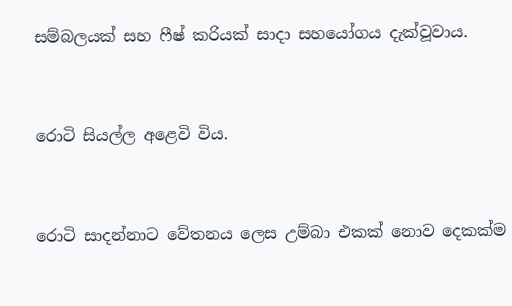සම්බලයක් සහ ෆීෂ් කරියක් සාදා සහයෝගය දැක්වූවාය.


රොටි සියල්ල අළෙවි විය.


රොටි සාදන්නාට වේතනය ලෙස උම්බා එකක් නොව දෙකක්ම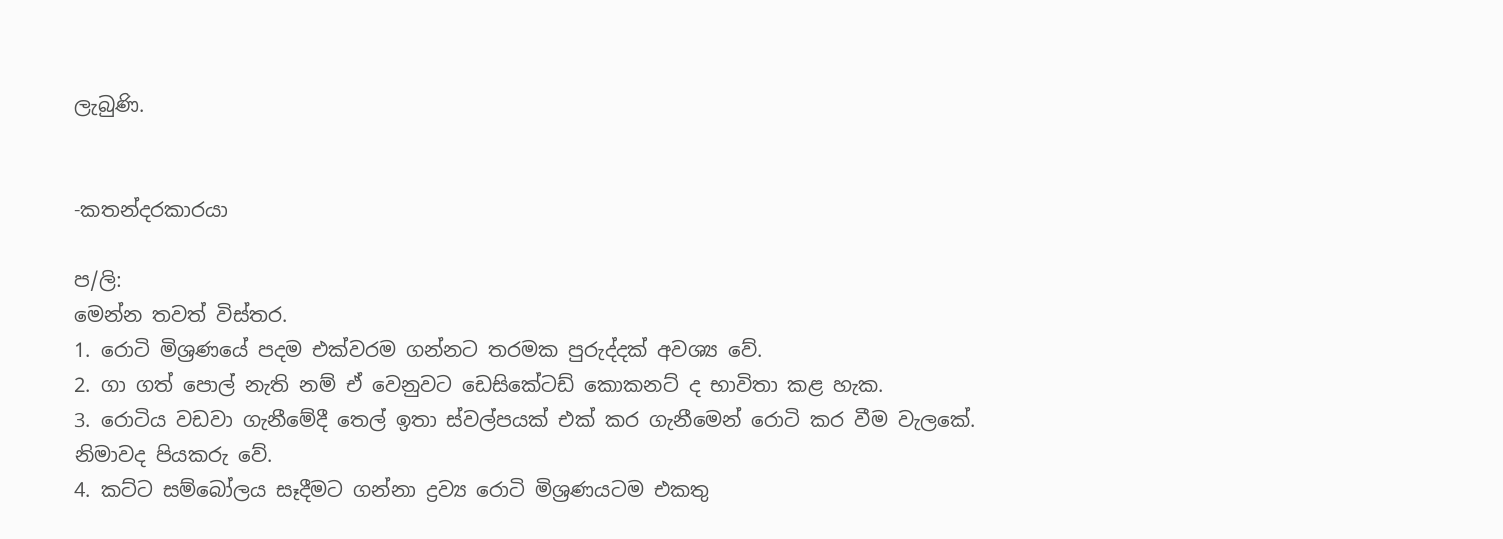ලැබුණි.


-කතන්දරකාරයා

ප/ලි:
මෙන්න තවත් විස්තර.
1. රොටි මිශ්‍රණයේ පදම එක්වරම ගන්නට තරමක පුරුද්දක් අවශ්‍ය වේ.
2. ගා ගත් පොල් නැති නම් ඒ වෙනුවට ඩෙසිකේටඩ් කොකනට් ද භාවිතා කළ හැක.
3. රොටිය වඩවා ගැනීමේදී තෙල් ඉතා ස්වල්පයක් එක් කර ගැනීමෙන් රොටි කර වීම වැලකේ. නිමාවද පියකරු වේ.
4. කට්ට සම්බෝලය සෑදීමට ගන්නා ද්‍රව්‍ය රොටි මිශ්‍රණයටම එකතු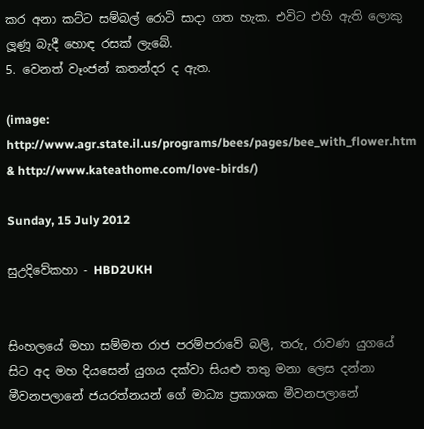කර අනා කට්ට සම්බල් රොටි සාදා ගත හැක. එවිට එහි ඇති ලොකු ලූණූ බැදී හොඳ රසක් ලැබේ.
5. වෙනත් වෑංජන් කතන්දර ද ඇත.

(image: http://www.agr.state.il.us/programs/bees/pages/bee_with_flower.htm & http://www.kateathome.com/love-birds/)

Sunday, 15 July 2012

සුඋදිවේකහා - HBD2UKH


සිංහලයේ මහා සම්මත රාජ පරම්පරාවේ බලි, තරු, රාවණ යුගයේ සිට අද මහ දියසෙන් යුගය දක්වා සියළු තතු මනා ලෙස දන්නා මීවනපලානේ ජයරත්නයන් ගේ මාධ්‍ය ප්‍රකාශක මීවනපලානේ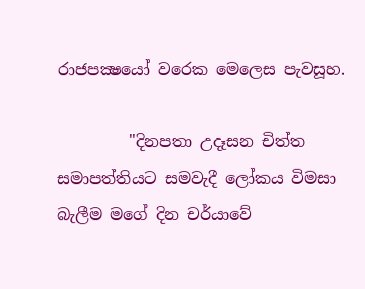රාජපක්‍ෂයෝ වරෙක මෙලෙස පැවසූහ.

         "දිනපතා උදෑසන චිත්ත සමාපත්තියට සමවැදී ලෝකය විමසා බැලීම මගේ දින චර්යාවේ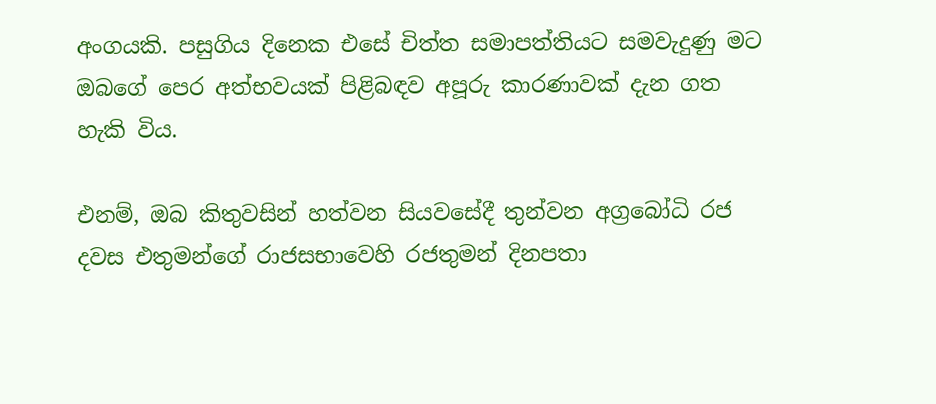අංගයකි. පසුගිය දිනෙක එසේ චිත්ත සමාපත්තියට සමවැදුණු මට ඔබගේ පෙර අත්භවයක් පිළිබඳව අපූරු කාරණාවක් දැන ගත හැකි විය.

එනම්, ඔබ කිතුවසින් හත්වන සියවසේදී තුන්වන අග්‍රබෝධි රජ දවස එතුමන්ගේ රාජසභාවෙහි රජතුමන් දිනපතා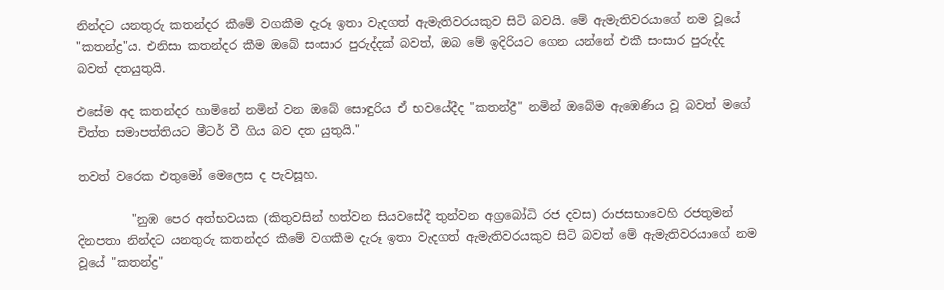නින්දට යනතුරු කතන්දර කීමේ වගකීම දැරූ ඉතා වැදගත් ඇමැතිවරයකුව සිටි බවයි. මේ ඇමැතිවරයාගේ නම වූයේ "කතන්ද්‍ර"ය. එනිසා කතන්දර කීම ඔබේ සංසාර පුරුද්දක් බවත්, ඔබ මේ ඉදිරියට ගෙන යන්නේ එකී සංසාර පුරුද්ද බවත් දතයුතුයි.

එසේම අද කතන්දර හාමිනේ නමින් වන ඔබේ සොඳුරිය ඒ භවයේදීද "කතන්ද්‍රී" නමින් ඔබේම ඇඹෙණිය වූ බවත් මගේ චිත්ත සමාපත්තියට මීටර් වී ගිය බව දත යුතුයි."

තවත් වරෙක එතුමෝ මෙලෙස ද පැවසූහ.

         "නුඹ පෙර අත්භවයක (කිතුවසින් හත්වන සියවසේදී තුන්වන අග්‍රබෝධි රජ දවස) රාජසභාවෙහි රජතුමන් දිනපතා නින්දට යනතුරු කතන්දර කීමේ වගකීම දැරූ ඉතා වැදගත් ඇමැතිවරයකුව සිටි බවත් මේ ඇමැතිවරයාගේ නම වූයේ "කතන්ද්‍ර"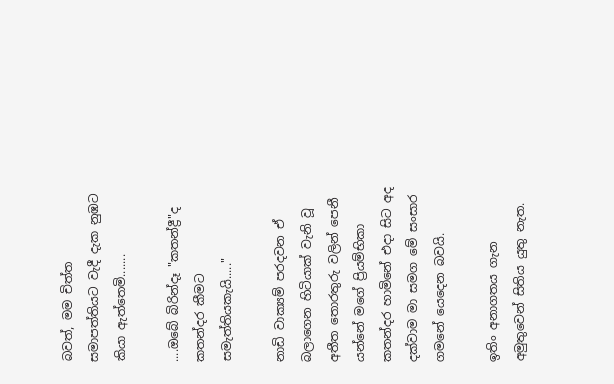බවත්, මම චිත්ත සමාපත්තියට වැදී දැක නුඹට කියා ඇත්තෙමි.......

....ඔබේ බිරින්දෑ "කතන්ද්‍රී"ද කතන්දර කීමට සමැත්තියකැයි....."

නාඩි වාක්‍යම් පරදවන ඒ බලාගෙන හිටියාක් වැනි වූ අතීත තොරතුරු වලින් පෙනී යන්නේ මගේ ප්‍රියම්භිකා කතන්දර හාමිනේ එදා සිට අද දක්වාම මා සමග මේ සංසාර ගමනේ යෙදෙන බවයි.

ඉතිං අනාගතය ගැන අමුතුවෙන් සිතිය යුතු නැත.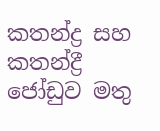කතන්ද්‍ර සහ කතන්ද්‍රී ජෝඩුව මතු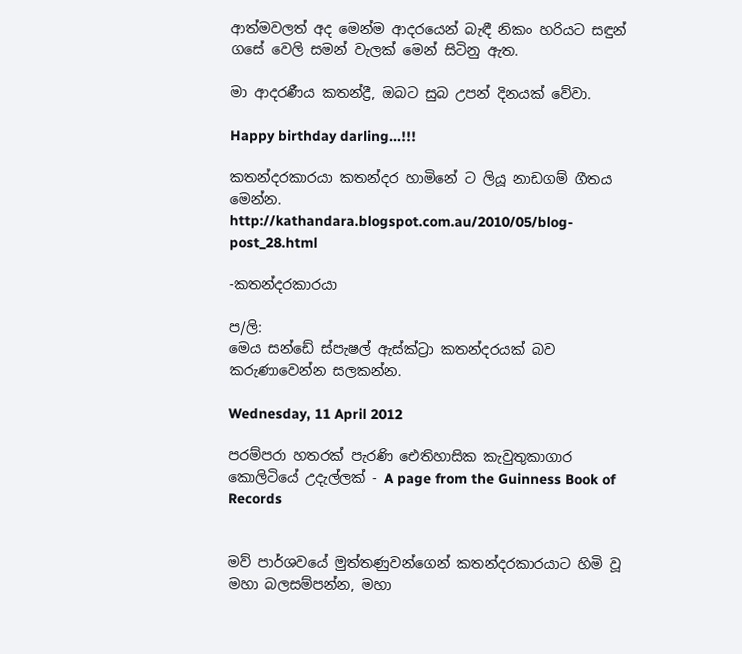ආත්මවලත් අද මෙන්ම ආදරයෙන් බැඳී නිකං හරියට සඳුන් ගසේ වෙලි සමන් වැලක් මෙන් සිටිනු ඇත.

මා ආදරණීය කතන්ද්‍රී, ඔබට සුබ උපන් දිනයක් වේවා.

Happy birthday darling...!!!

කතන්දරකාරයා කතන්දර හාමිනේ ට ලියූ නාඩගම් ගීතය මෙන්න.
http://kathandara.blogspot.com.au/2010/05/blog-post_28.html

-කතන්දරකාරයා

ප/ලි:
මෙය සන්ඩේ ස්පැෂල් ඇස්ක්ට්‍රා කතන්දරයක් බව කරුණාවෙන්න සලකන්න.

Wednesday, 11 April 2012

පරම්පරා හතරක් පැරණි ඓතිහාසික කැවුතුකාගාර කොලිටියේ උදැල්ලක් - A page from the Guinness Book of Records


මව් පාර්ශවයේ මුත්තණුවන්ගෙන් කතන්දරකාරයාට හිමි වූ මහා බලසම්පන්න, මහා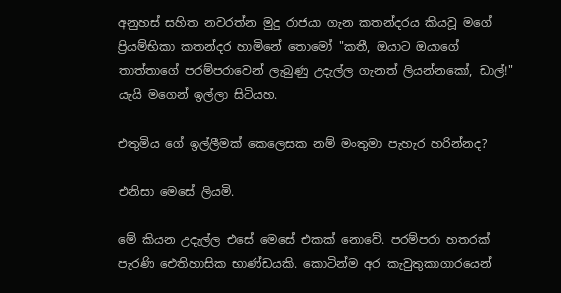අනුහස් සහිත නවරත්න මුදු රාජයා ගැන කතන්දරය කියවූ මගේ ප්‍රියම්භිකා කතන්දර හාමිනේ තොමෝ "කතී, ඔයාට ඔයාගේ තාත්තාගේ පරම්පරාවෙන් ලැබුණු උදැල්ල ගැනත් ලියන්නකෝ, ඩාල්!" යැයි මගෙන් ඉල්ලා සිටියහ.

එතුමිය ගේ ඉල්ලීමක් කෙලෙසක නම් මංතුමා පැහැර හරින්නද?

එනිසා මෙසේ ලියමි.

මේ කියන උදැල්ල එසේ මෙසේ එකක් නොවේ. පරම්පරා හතරක් පැරණි ඓතිහාසික භාණ්ඩයකි. කොටින්ම අර කැවුතුකාගාරයෙන්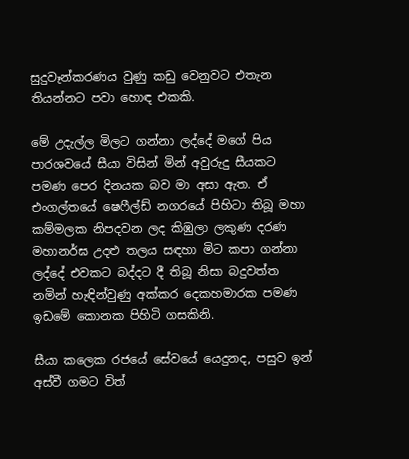සුදුවෑන්කරණය වුණු කඩු වෙනුවට එතැන තියන්නට පවා හොඳ එකකි.

මේ උදැල්ල මිලට ගන්නා ලද්දේ මගේ පිය පාරශවයේ සීයා විසින් මින් අවුරුදු සීයකට පමණ පෙර දිනයක බව මා අසා ඇත. ඒ එංගල්තයේ ෂෙෆීල්ඩ් නගරයේ පිහිටා තිබූ මහා කම්මලක නිපදවන ලද කිඹුලා ලකුණ දරණ මහානර්ඝ උදළු තලය සඳහා මිට කපා ගන්නා ලද්දේ එවකට බද්දට දී තිබූ නිසා බදුවත්ත නමින් හැඳින්වුණු අක්කර දෙකහමාරක පමණ ඉඩමේ කොනක පිහිටි ගසකිනි.

සීයා කලෙක රජයේ සේවයේ යෙදුනද, පසුව ඉන් අස්වී ගමට විත්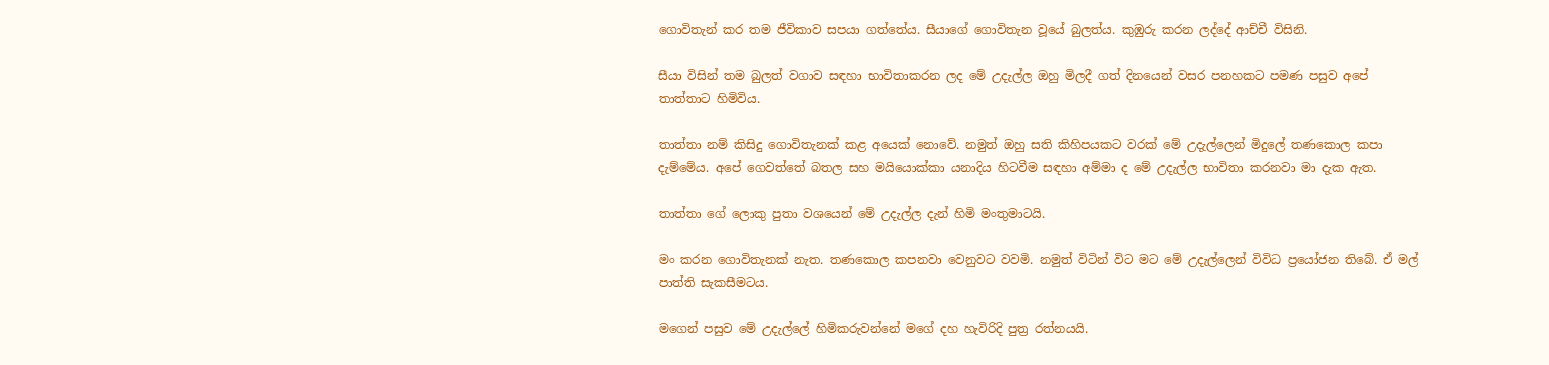ගොවිතැන් කර තම ජීවිකාව සපයා ගත්තේය. සීයාගේ ගොවිතැන වූයේ බුලත්ය. කුඹුරු කරන ලද්දේ ආච්චී විසිනි.

සීයා විසින් තම බුලත් වගාව සඳහා භාවිතාකරන ලද මේ උදැල්ල ඔහු මිලදී ගත් දිනයෙන් වසර පනහකට පමණ පසුව අපේ තාත්තාට හිමිවිය.

තාත්තා නම් කිසිදු ගොවිතැනක් කළ අයෙක් නොවේ. නමුත් ඔහු සති කිහිපයකට වරක් මේ උදැල්ලෙන් මිදුලේ තණකොල කපා දැම්මේය. අපේ ගෙවත්තේ බතල සහ මයියොක්කා යනාදිය හිටවීම සඳහා අම්මා ද මේ උදැල්ල භාවිතා කරනවා මා දැක ඇත.

තාත්තා ගේ ලොකු පුතා වශයෙන් මේ උදැල්ල දැන් හිමි මංතුමාටයි.

මං කරන ගොවිතැනක් නැත. තණකොල කපනවා වෙනුවට වවමි. නමුත් විටින් විට මට මේ උදැල්ලෙන් විවිධ ප්‍රයෝජන තිබේ. ඒ මල් පාත්ති සැකසීමටය.

මගෙන් පසුව මේ උදැල්ලේ හිමිකරුවන්නේ මගේ දහ හැවිරිදි පුත්‍ර රත්නයයි.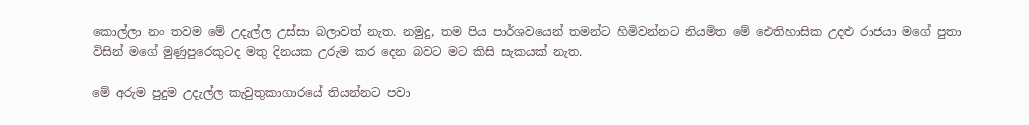කොල්ලා නං තවම මේ උදැල්ල උස්සා බලාවත් නැත. නමුදු, තම පිය පාර්ශවයෙන් තමන්ට හිමිවන්නට නියමිත මේ ඓතිහාසික උදළු රාජයා මගේ පුතා විසින් මගේ මුණුපුරෙකුටද මතු දිනයක උරුම කර දෙන බවට මට කිසි සැකයක් නැත.

මේ අරුම පුදුම උදැල්ල කැවුතුකාගාරයේ තියන්නට පවා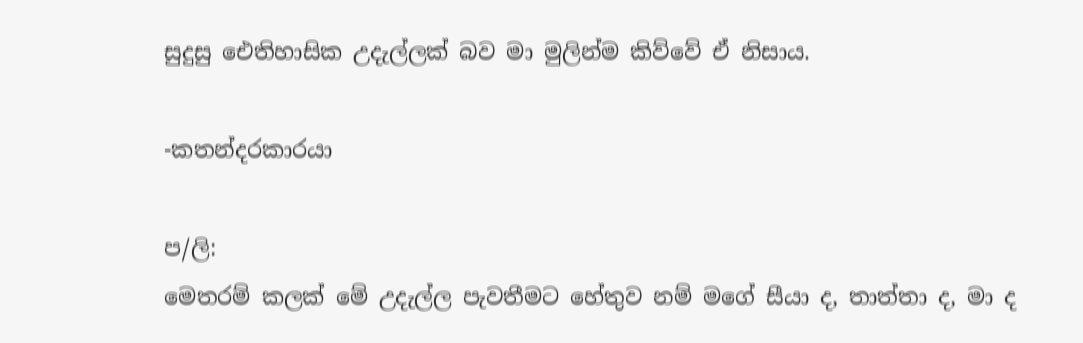සුදුසු ඓතිහාසික උදැල්ලක් බව මා මුලින්ම කිව්වේ ඒ නිසාය.

-කතන්දරකාරයා

ප/ලි:
මෙතරම් කලක් මේ උදැල්ල පැවතීමට හේතුව නම් මගේ සීයා ද, තාත්තා ද, මා ද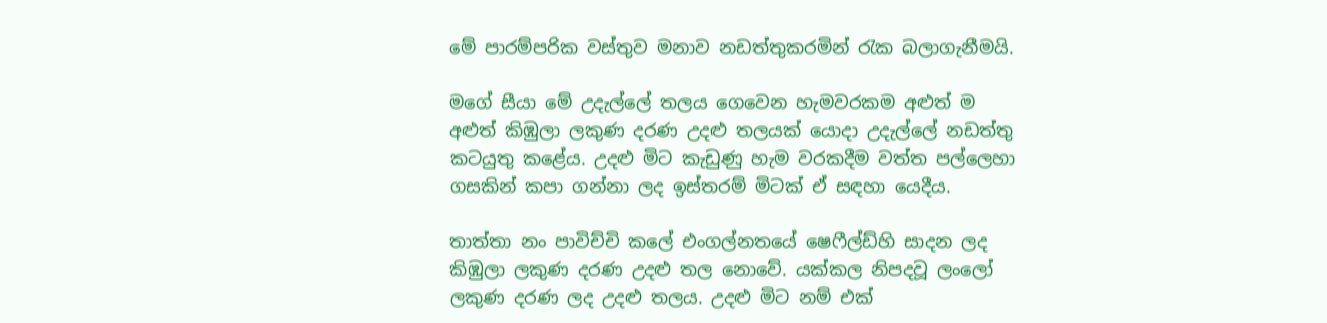මේ පාරම්පරික වස්තුව මනාව නඩත්තුකරමින් රැක බලාගැනීමයි.

මගේ සීයා මේ උදැල්ලේ තලය ගෙවෙන හැමවරකම අළුත් ම අළුත් කිඹුලා ලකුණ දරණ උදළු තලයක් යොදා උදැල්ලේ නඩත්තු කටයුතු කළේය. උදළු මිට කැඩුණු හැම වරකදීම වත්ත පල්ලෙහා ගසකින් කපා ගන්නා ලද ඉස්තරම් මිටක් ඒ සඳහා යෙදීය.

තාත්තා නං පාවිච්චි කලේ එංගල්නතයේ ෂෙෆීල්ඩ්හි සාදන ලද කිඹුලා ලකුණ දරණ උදළු තල නොවේ. යක්කල නිපදවූ ලංලෝ ලකුණ දරණ ලද උදළු තලය. උදළු මිට නම් එක්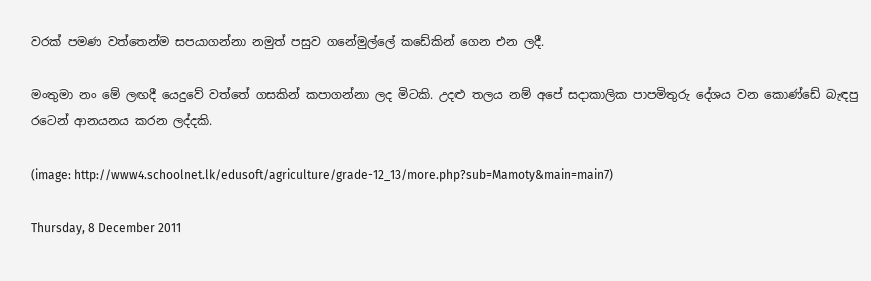වරක් පමණ වත්තෙන්ම සපයාගන්නා නමුත් පසුව ගනේමුල්ලේ කඩේකින් ගෙන එන ලදී.

මංතුමා නං මේ ලඟදී යෙදුවේ වත්තේ ගසකින් කපාගන්නා ලද මිටකි. උදළු තලය නම් අපේ සදාකාලික පාපමිතුරු දේශය වන කොණ්ඩේ බැඳපු රටෙන් ආනයනය කරන ලද්දකි.

(image: http://www4.schoolnet.lk/edusoft/agriculture/grade-12_13/more.php?sub=Mamoty&main=main7)

Thursday, 8 December 2011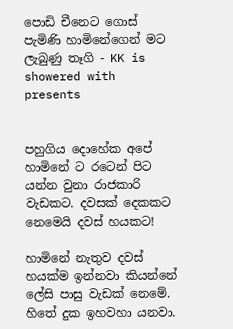පොඩි චීනෙට ගොස් පැමිණි හාමිනේගෙන් මට ලැබුණු තෑගි - KK is showered with presents


පහුගිය දොහේක අපේ හාමිනේ ට රටෙන් පිට යන්න වුනා රාජකාරි වැඩකට. දවසක් දෙකකට නෙමෙයි දවස් හයකට!

හාමිනේ නැතුව දවස් හයක්ම ඉන්නවා කියන්නේ ලේසි පාසු වැඩක් නෙමේ. හිතේ දුක ඉහවහා යනවා.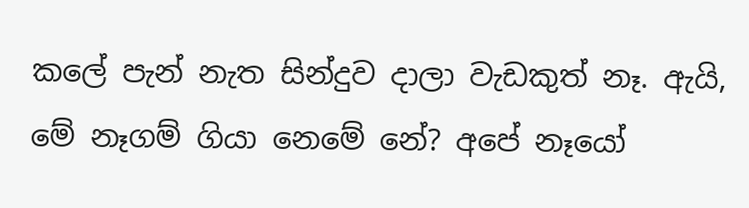කලේ පැන් නැත සින්දුව දාලා වැඩකුත් නෑ. ඇයි, මේ නෑගම් ගියා නෙමේ නේ? අපේ නෑයෝ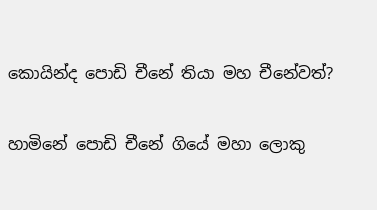කොයින්ද පොඩි චීනේ තියා මහ චීනේවත්?

හාමිනේ පොඩි චීනේ ගියේ මහා ලොකු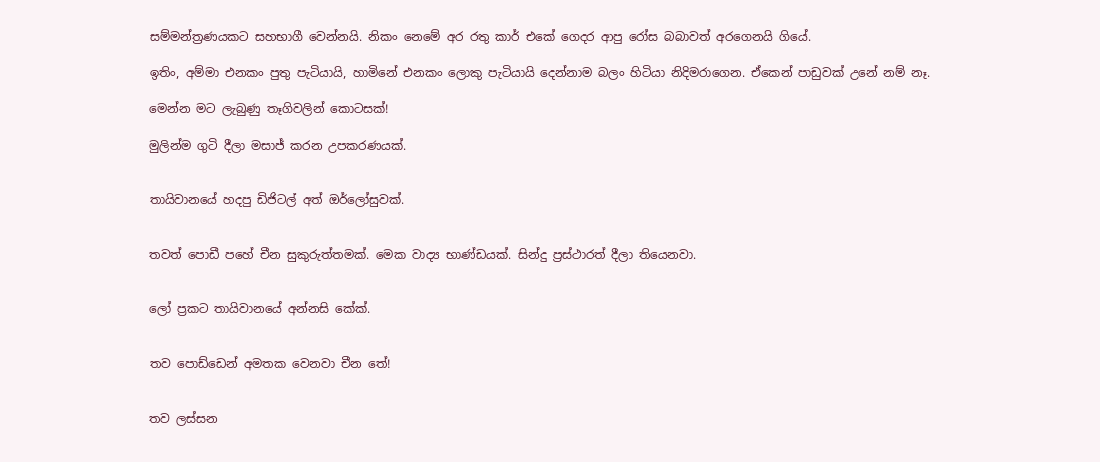සම්මන්ත්‍රණයකට සහභාගී වෙන්නයි. නිකං නෙමේ අර රතු කාර් එකේ ගෙදර ආපු රෝස බබාවත් අරගෙනයි ගියේ.

ඉතිං, අම්මා එනකං පුතු පැටියායි, හාමිනේ එනකං ලොකු පැටියායි දෙන්නාම බලං හිටියා නිදිමරාගෙන. ඒකෙන් පාඩුවක් උනේ නම් නෑ.

මෙන්න මට ලැබුණු තෑගිවලින් කොටසක්!

මුලින්ම ගුටි දීලා මසාජ් කරන උපකරණයක්.


තායිවානයේ හදපු ඩිජිටල් අත් ඔර්ලෝසුවක්.


තවත් පොඩී පහේ චීන සුකුරුත්තමක්. මෙක වාද්‍ය භාණ්ඩයක්. සින්දු ප්‍රස්ථාරත් දීලා තියෙනවා.


ලෝ ප්‍රකට තායිවානයේ අන්නසි කේක්.


තව පොඩ්ඩෙන් අමතක වෙනවා චීන තේ!


තව ලස්සන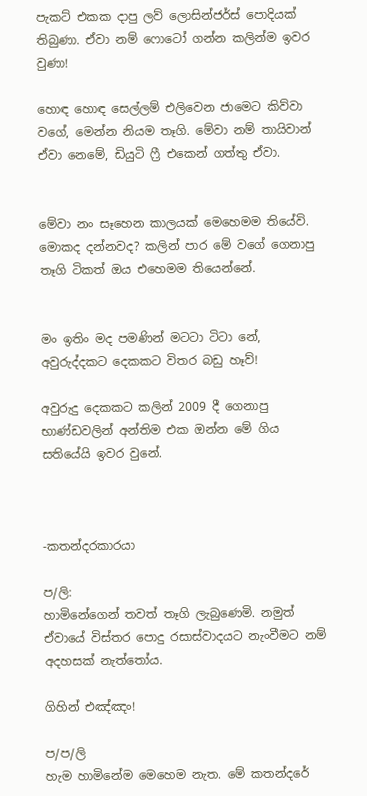පැකට් එකක දාපු ලව් ලොසින්ජර්ස් පොදියක් තිබුණා. ඒවා නම් ෆොටෝ ගන්න කලින්ම ඉවර වුණා!

හොඳ හොඳ සෙල්ලම් එලිවෙන ජාමෙට කිව්වා වගේ, මෙන්න නියම තෑගි. මේවා නම් තායිවාන් ඒවා නෙමේ, ඩියුටි ෆ්‍රී එකෙන් ගත්තු ඒවා.


මේවා නං සෑහෙන කාලයක් මෙහෙමම තියේවි. මොකද දන්නවද? කලින් පාර මේ වගේ ගෙනාපු තෑගි ටිකත් ඔය එහෙමම තියෙන්නේ.


මං ඉතිං මද පමණින් මටටා ටිටා නේ, අවුරුද්දකට දෙකකට විතර බඩු හෑව්!

අවුරුදු දෙකකට කලින් 2009 දී ගෙනාපු භාණ්ඩවලින් අන්තිම එක ඔන්න මේ ගිය සතියේයි ඉවර වුනේ.



-කතන්දරකාරයා

ප/ලි:
හාමිනේගෙන් තවත් තෑගි ලැබුණෙමි. නමුත් ඒවායේ විස්තර පොදු රසාස්වාදයට නැංවීමට නම් අදහසක් නැත්තෝය.

ගිහින් එඤ්ඤං!

ප/ප/ලි
හැම හාමිනේම මෙහෙම නැත. මේ කතන්දරේ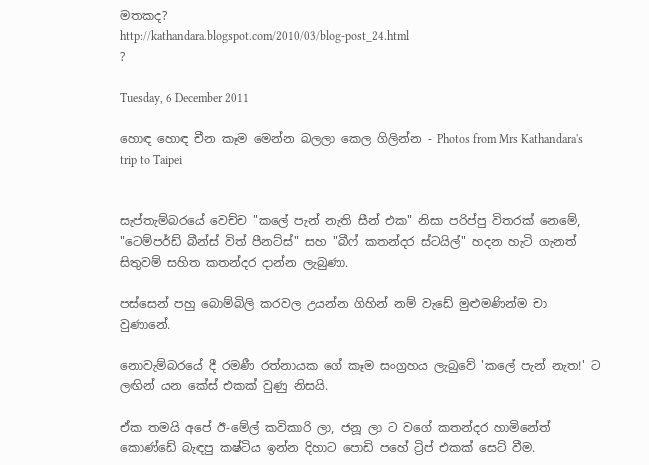මතකද?
http://kathandara.blogspot.com/2010/03/blog-post_24.html
?

Tuesday, 6 December 2011

හොඳ හොඳ චීන කෑම මෙන්න බලලා කෙල ගිලින්න - Photos from Mrs Kathandara's trip to Taipei


සැප්තැම්බරයේ වෙච්ච "කලේ පැන් නැති සීන් එක" නිසා පරිප්පු විතරක් නෙමේ, "ටෙම්පර්ඩ් බීන්ස් විත් පීනට්ස්" සහ "බීෆ් කතන්දර ස්ටයිල්" හදන හැටි ගැනත් සිතුවම් සහිත කතන්දර දාන්න ලැබුණා.

පස්සෙන් පහු බොම්බිලි කරවල උයන්න ගිහින් නම් වැඩේ මුළුමණින්ම චා වුණානේ.

නොවැම්බරයේ දී රමණී රත්නායක ගේ කෑම සංග්‍රහය ලැබුවේ 'කලේ පැන් නැත!' ට ලඟින් යන කේස් එකක් වුණු නිසයි.

ඒක තමයි අපේ ඊ-මේල් කවිකාරි ලා, ජනූ ලා ට වගේ කතන්දර හාමිනේත් කොණ්ඩේ බැඳපු කෂ්ටිය ඉන්න දිහාට පොඩි පහේ ට්‍රිප් එකක් සෙට් වීම.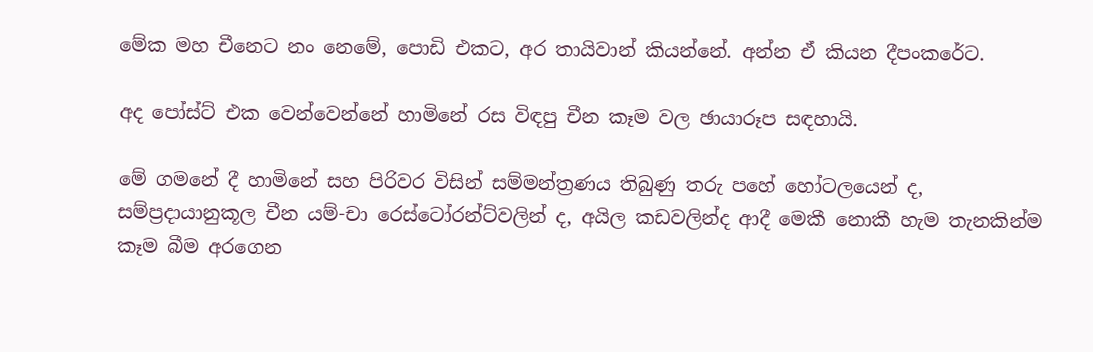මේක මහ චීනෙට නං නෙමේ, පොඩි එකට, අර තායිවාන් කියන්නේ. අන්න ඒ කියන දීපංකරේට.

අද පෝස්ට් එක වෙන්වෙන්නේ හාමිනේ රස විඳපු චීන කෑම වල ඡායාරූප සඳහායි.

මේ ගමනේ දී හාමිනේ සහ පිරිවර විසින් සම්මන්ත්‍රණය තිබුණු තරු පහේ හෝටලයෙන් ද, සම්ප්‍රදායානුකූල චීන යම්-චා රෙස්ටෝරන්ට්වලින් ද, අයිල කඩවලින්ද ආදී මෙකී නොකී හැම තැනකින්ම කෑම බීම අරගෙන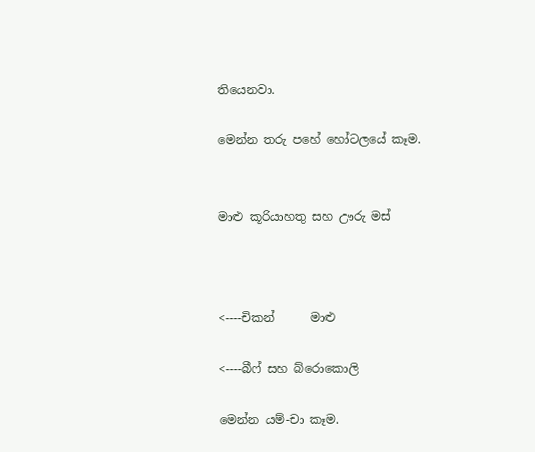තියෙනවා.

මෙන්න තරු පහේ හෝටලයේ කෑම.


මාළු කූරියාහතු සහ ඌරු මස්



<----චිකන්      මාළු

<----බීෆ් සහ බ්රොකොලි

මෙන්න යම්-චා කෑම.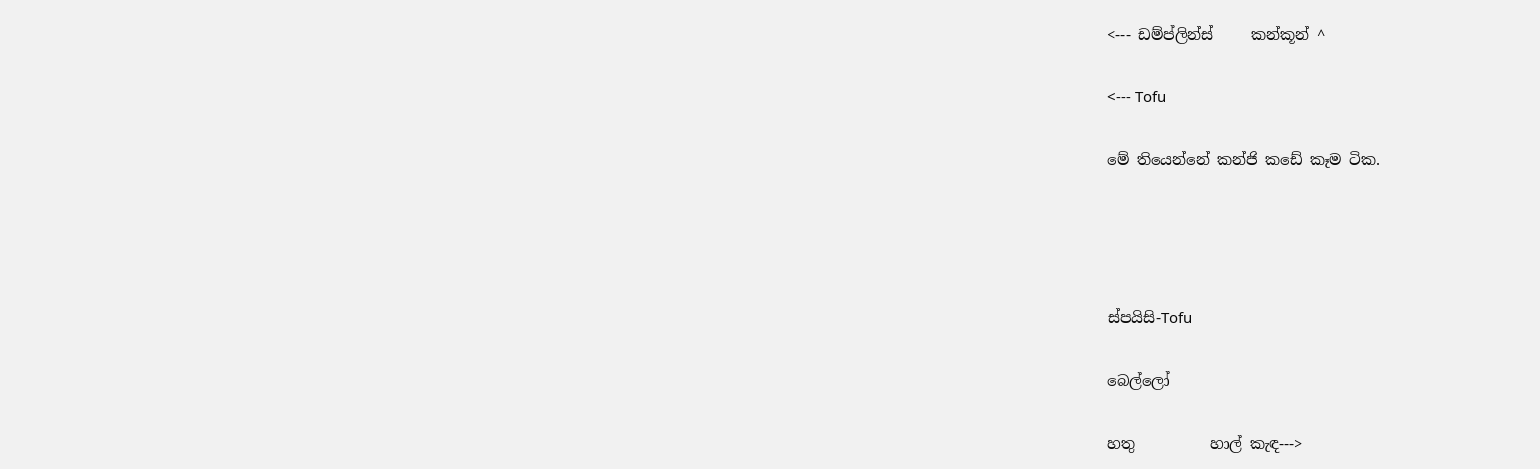<--- ඩම්ප්ලින්ස්     කන්කූන් ^

<--- Tofu

මේ තියෙන්නේ කන්ජි කඩේ කෑම ටික.




ස්පයිසි-Tofu

බෙල්ලෝ

හතු          හාල් කැඳ--->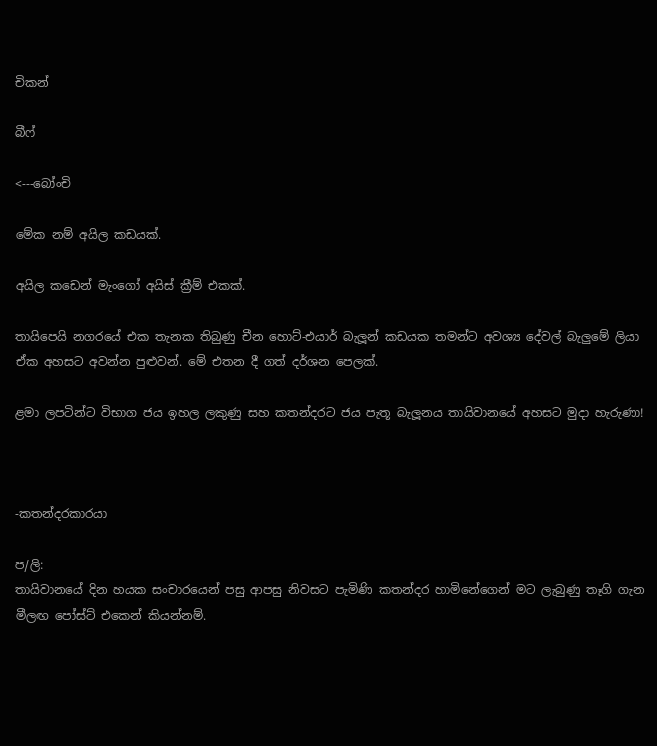චිකන්

බීෆ්

<---බෝංචි

මේක නම් අයිල කඩයක්.

අයිල කඩෙන් මැංගෝ අයිස් ක්‍රීම් එකක්.

තායිපෙයි නගරයේ එක තැනක තිබුණු චීන හොට්-එයාර් බැලූන් කඩයක තමන්ට අවශ්‍ය දේවල් බැලුමේ ලියා ඒක අහසට අවන්න පුළුවන්. මේ එතන දී ගත් දර්ශන පෙලක්.

ළමා ලපටින්ට විභාග ජය ඉහල ලකුණු සහ කතන්දරට ජය පැතූ බැලූනය තායිවානයේ අහසට මුදා හැරුණා!



-කතන්දරකාරයා

ප/ලි:
තායිවානයේ දින හයක සංචාරයෙන් පසු ආපසු නිවසට පැමිණි කතන්දර හාමිනේගෙන් මට ලැබුණු තෑගි ගැන මීලඟ පෝස්ට් එකෙන් කියන්නම්.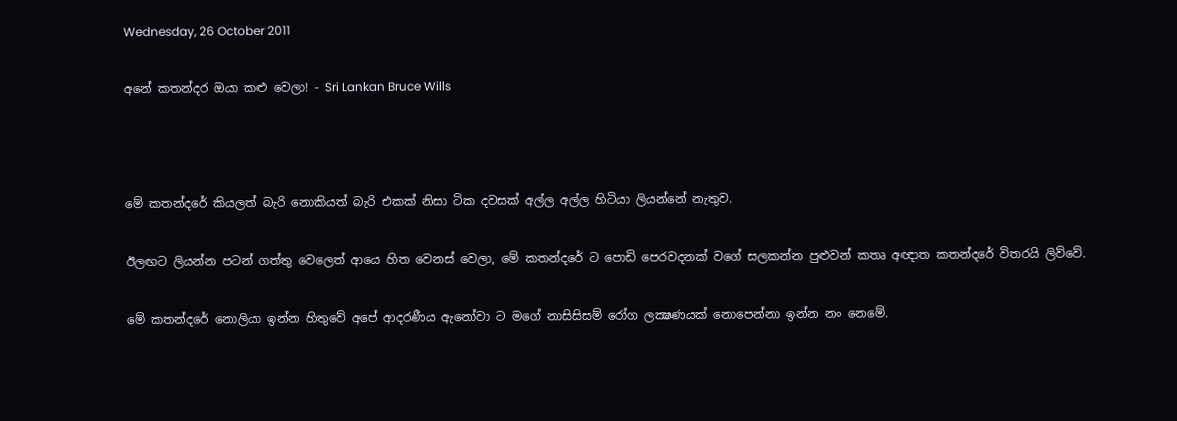Wednesday, 26 October 2011

අනේ කතන්දර ඔයා කළු වෙලා! - Sri Lankan Bruce Wills



මේ කතන්දරේ කියලත් බැරි නොකියත් බැරි එකක් නිසා ටික දවසක් අල්ල අල්ල හිටියා ලියන්නේ නැතුව.

ඊලඟට ලියන්න පටන් ගත්තු වෙලෙත් ආයෙ හිත වෙනස් වෙලා, මේ කතන්දරේ ට පොඩි පෙරවදනක් වගේ සලකන්න පුළුවන් කතෘ අඥාත කතන්දරේ විතරයි ලිව්වේ.

මේ කතන්දරේ නොලියා ඉන්න හිතුවේ අපේ ආදරණීය ඇනෝවා ට මගේ නාසිසිසම් රෝග ලක්‍ෂණයක් නොපෙන්නා ඉන්න නං නෙමේ.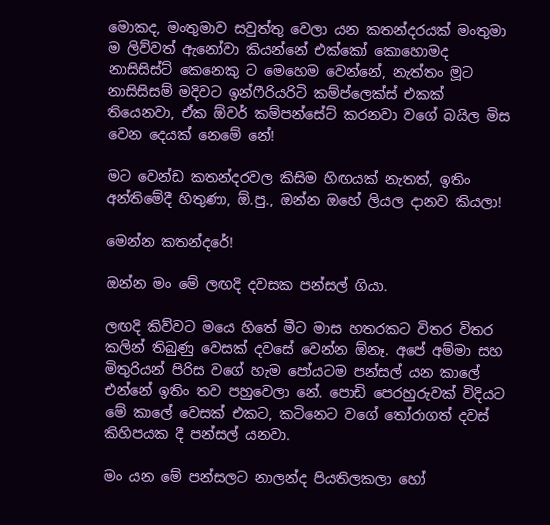මොකද, මංතුමාව සවුත්තු වෙලා යන කතන්දරයක් මංතුමා ම ලිව්වත් ඇනෝවා කියන්නේ එක්කෝ කොහොමද නාසිසිස්ට් කෙනෙකු ට මෙහෙම වෙන්නේ, නැත්තං මූට නාසිසිසම් මදිවට ඉන්ෆීරියරිටි කම්ප්ලෙක්ස් එකක් තියෙනවා, ඒක ඕවර් කම්පන්සේට් කරනවා වගේ බයිල මිස වෙන දෙයක් නෙමේ නේ!

මට වෙන්ඩ කතන්දරවල කිසිම හිඟයක් නැතත්, ඉතිං අන්තිමේදී හිතුණා, ඕ.පු., ඔන්න ඔහේ ලියල දානව කියලා!

මෙන්න කතන්දරේ!

ඔන්න මං මේ ලඟදි දවසක පන්සල් ගියා.

ලඟදි කිව්වට මයෙ හිතේ මීට මාස හතරකට විතර විතර කලින් තිබුණු වෙසක් දවසේ වෙන්න ඕනෑ. අපේ අම්මා සහ මිතුරියන් පිරිස වගේ හැම පෝයටම පන්සල් යන කාලේ එන්නේ ඉතිං තව පහුවෙලා නේ. පොඩි පෙරහුරුවක් විදියට මේ කාලේ වෙසක් එකට, කටිනෙට වගේ තෝරාගත් දවස් කිහිපයක දී පන්සල් යනවා.

මං යන මේ පන්සලට නාලන්ද පියතිලකලා හෝ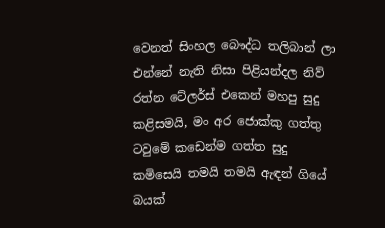වෙනත් සිංහල බෞද්ධ තලිබාන් ලා එන්නේ නැති නිසා පිළියන්දල නිව් රත්න ටේලර්ස් එකෙන් මහපු සුදු කළිසමයි, මං අර ජොක්කු ගත්තු ටවුමේ කඩෙන්ම ගත්ත සුදු කමිසෙයි තමයි තමයි ඇඳන් ගියේ බයක්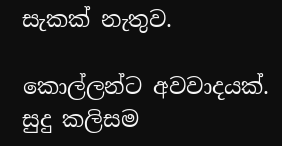සැකක් නැතුව.

කොල්ලන්ට අවවාදයක්. සුදු කලිසම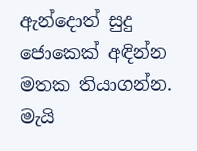ඇන්දොත් සුදු ජොකෙක් අඳින්න මතක තියාගන්න. මැයි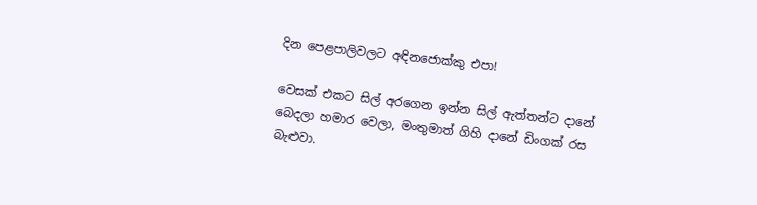දින පෙළපාලිවලට අඳිනජොක්කු එපා!

වෙසක් එකට සිල් අරගෙන ඉන්න සිල් ඇත්තන්ට දානේ බෙදලා හමාර වෙලා, මංතුමාත් ගිහි දානේ ඩිංගක් රස බැළුවා.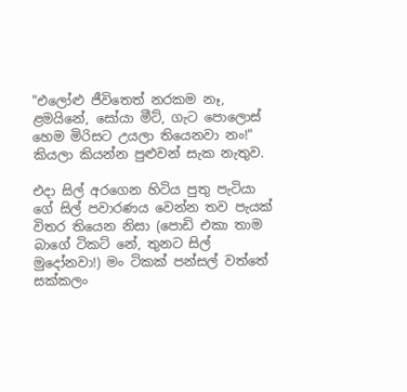"එලෝළු ජීවිතෙත් නරකම නෑ, ළමයිනේ, සෝයා මීට්, ගැට පොලොස් හෙම මිරිසට උයලා තියෙනවා නං!" කියලා කියන්න පුළුවන් සැක නැතුව.

එදා සිල් අරගෙන හිටිය පුතු පැටියා ගේ සිල් පවාරණය වෙන්න තව පැයක් විතර තියෙන නිසා (පොඩි එකා තාම බාගේ ටිකට් නේ, තුනට සිල් මුදෝනවා!) මං ටිකක් පන්සල් වත්තේ සක්කලං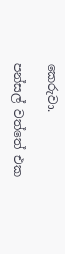කෙරුවා.

පන්සල් වත්තේ එක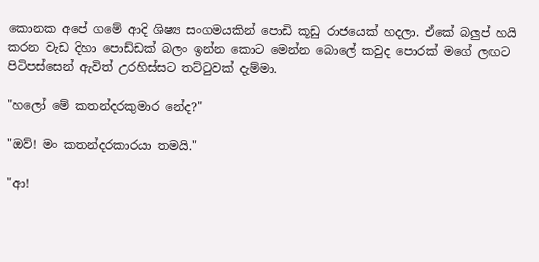කොනක අපේ ගමේ ආදි ශිෂ්‍ය සංගමයකින් පොඩි කූඩු රාජයෙක් හදලා. ඒකේ බලුප් හයි කරන වැඩ දිහා පොඩ්ඩක් බලං ඉන්න කොට මෙන්න බොලේ කවුද පොරක් මගේ ලඟට පිටිපස්සෙන් ඇවිත් උරහිස්සට තට්ටුවක් දැම්මා.

"හලෝ මේ කතන්දරකුමාර නේද?"

"ඔව්! මං කතන්දරකාරයා තමයි."

"ආ!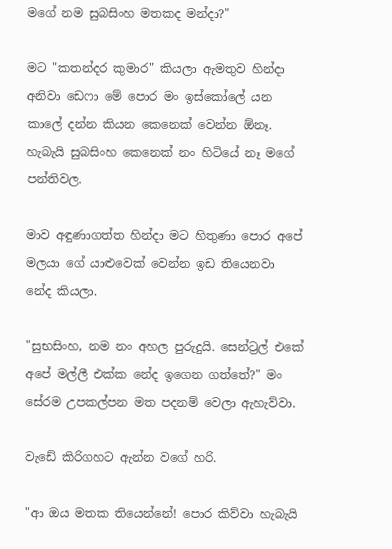මගේ නම සුබසිංහ මතකද මන්දා?"

මට "කතන්දර කුමාර" කියලා ඇමතුව හින්දා අනිවා ඩෙෆා මේ පොර මං ඉස්කෝලේ යන කාලේ දන්න කියන කෙනෙක් වෙන්න ඕනෑ. හැබැයි සුබසිංහ කෙනෙක් නං හිටියේ නෑ මගේ පන්තිවල.

මාව අඳුණාගත්ත හින්දා මට හිතුණා පොර අපේ මලයා ගේ යාළුවෙක් වෙන්න ඉඩ තියෙනවා නේද කියලා.

"සුභසිංහ, නම නං අහල පුරුදුයි. සෙන්ට්‍රල් එකේ අපේ මල්ලී එක්ක නේද ඉගෙන ගත්තේ?" මං සේරම උපකල්පන මත පදනම් වෙලා ඇහැව්වා.

වැඩේ කිරිගහට ඇන්න වගේ හරි.

"ආ ඔය මතක තියෙන්නේ! පොර කිව්වා හැබැයි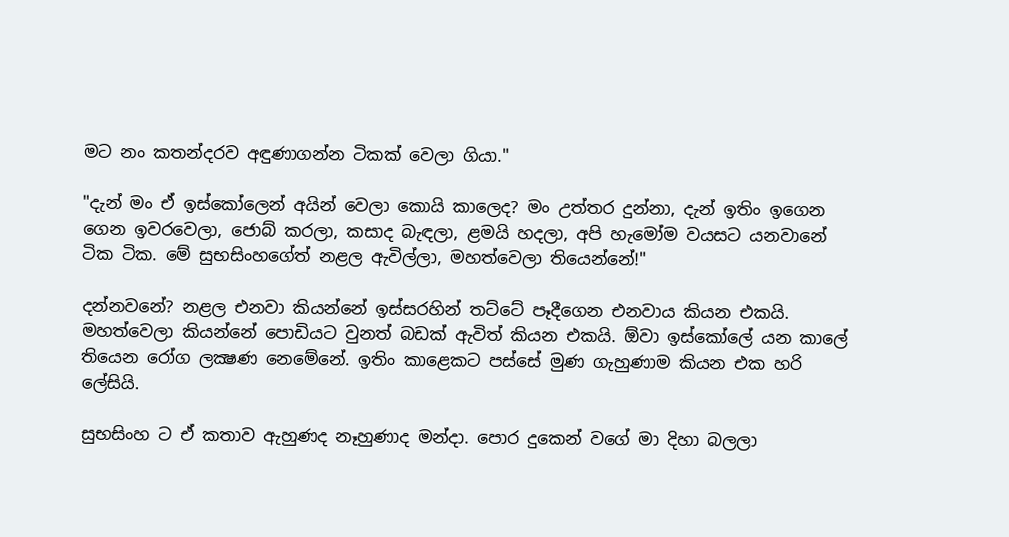මට නං කතන්දරව අඳුණාගන්න ටිකක් වෙලා ගියා."

"දැන් මං ඒ ඉස්කෝලෙන් අයින් වෙලා කොයි කාලෙද? මං උත්තර දුන්නා, දැන් ඉතිං ඉගෙන ගෙන ඉවරවෙලා, ජොබ් කරලා, කසාද බැඳලා, ළමයි හදලා, අපි හැමෝම වයසට යනවානේ ටික ටික. මේ සුභසිංහගේත් නළල ඇවිල්ලා, මහත්වෙලා තියෙන්නේ!"

දන්නවනේ? නළල එනවා කියන්නේ ඉස්සරහින් තට්ටේ පෑදීගෙන එනවාය කියන එකයි. මහත්වෙලා කියන්නේ පොඩියට වුනත් බඩක් ඇවිත් කියන එකයි. ඕවා ඉස්කෝලේ යන කාලේ තියෙන රෝග ලක්‍ෂණ නෙමේනේ. ඉතිං කාළෙකට පස්සේ මුණ ගැහුණාම කියන එක හරි ලේසියි.

සුභසිංහ ට ඒ කතාව ඇහුණද නෑහුණාද මන්දා. පොර දුකෙන් වගේ මා දිහා බලලා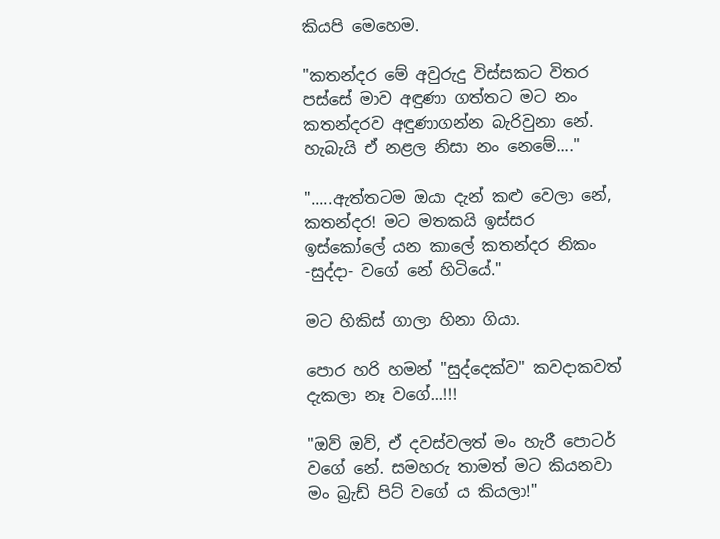කියපි මෙහෙම.

"කතන්දර මේ අවුරුදු විස්සකට විතර පස්සේ මාව අඳුණා ගත්තට මට නං කතන්දරව අඳුණාගන්න බැරිවුනා නේ. හැබැයි ඒ නළල නිසා නං නෙමේ...."

".....ඇත්තටම ඔයා දැන් කළු වෙලා නේ, කතන්දර! මට මතකයි ඉස්සර ඉස්කෝලේ යන කාලේ කතන්දර නිකං -සුද්දා- වගේ නේ හිටියේ."

මට හිකිස් ගාලා හිනා ගියා.

පොර හරි හමන් "සුද්දෙක්ව" කවදාකවත් දැකලා නෑ වගේ...!!!

"ඔව් ඔව්, ඒ දවස්වලත් මං හැරී පොටර් වගේ නේ. සමහරු තාමත් මට කියනවා මං බ්‍රැඩ් පිට් වගේ ය කියලා!"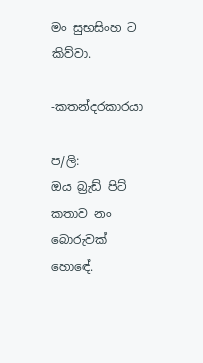මං සුභසිංහ ට කිව්වා.

-කතන්දරකාරයා

ප/ලි:
ඔය බ්‍රැඩ් පිට් කතාව නං බොරුවක් හොඳේ.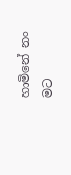හාමිනේ නං මට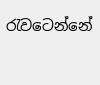රැවටෙන්නේ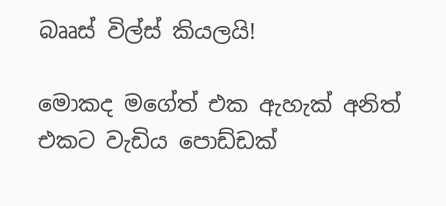බෲස් විල්ස් කියලයි!

මොකද මගේත් එක ඇහැක් අනිත් එකට වැඩිය පොඩ්ඩක්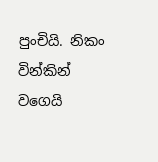පුංචියි. නිකං වින්කින් වගෙයි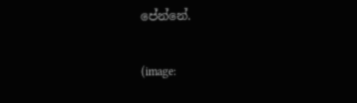පේන්නේ.

(image: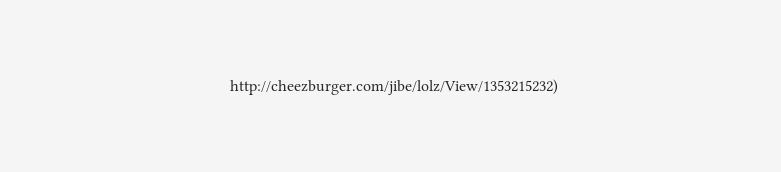http://cheezburger.com/jibe/lolz/View/1353215232)